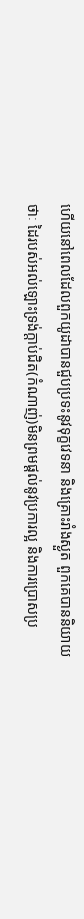ហើយនៅពេលដែលពួកយូដាបានជួបប្រទះនូវទុក្ខវេទនា និងគ្រោះរាំងស្ងួត ពួកគេបាននិយាយថាៈ ដៃរបស់អល់ឡោះទ្រង់ក្តាប់ជិត(កំណាញ់)មិនព្រមផ្តល់នូវប្រការល្អ និងការប្រោសប្រ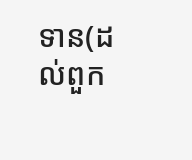ទាន(ដល់ពួក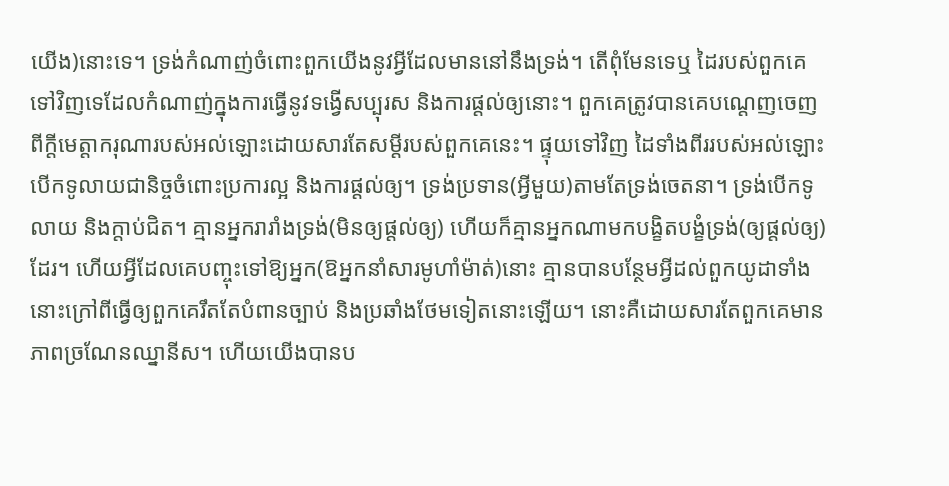យើង)នោះទេ។ ទ្រង់កំណាញ់ចំពោះពួកយើងនូវអ្វីដែលមាននៅនឹងទ្រង់។ តើពុំមែនទេឬ ដៃរបស់ពួកគេទៅវិញទេដែលកំណាញ់ក្នុងការធ្វើនូវទង្វើសប្បុរស និងការផ្តល់ឲ្យនោះ។ ពួកគេត្រូវបានគេបណ្តេញចេញពីក្តីមេត្តាករុណារបស់អល់ឡោះដោយសារតែសម្តីរបស់ពួកគេនេះ។ ផ្ទុយទៅវិញ ដៃទាំងពីររបស់អល់ឡោះបើកទូលាយជានិច្ចចំពោះប្រការល្អ និងការផ្តល់ឲ្យ។ ទ្រង់ប្រទាន(អ្វីមួយ)តាមតែទ្រង់ចេតនា។ ទ្រង់បើកទូលាយ និងក្តាប់ជិត។ គ្មានអ្នករារាំងទ្រង់(មិនឲ្យផ្តល់ឲ្យ) ហើយក៏គ្មានអ្នកណាមកបង្ខិតបង្ខំទ្រង់(ឲ្យផ្តល់ឲ្យ)ដែរ។ ហើយអ្វីដែលគេបញ្ចុះទៅឱ្យអ្នក(ឱអ្នកនាំសារមូហាំម៉ាត់)នោះ គ្មានបានបន្ថែមអ្វីដល់ពួកយូដាទាំងនោះក្រៅពីធ្វើឲ្យពួកគេរឹតតែបំពានច្បាប់ និងប្រឆាំងថែមទៀតនោះឡើយ។ នោះគឺដោយសារតែពួកគេមានភាពច្រណែនឈ្នានីស។ ហើយយើងបានប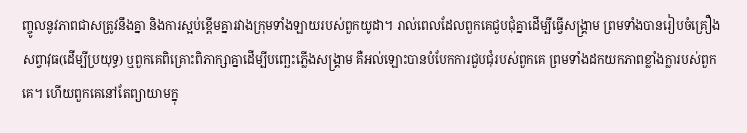ញ្ចូលនូវភាពជាសត្រូវនឹងគ្នា និងការស្អប់ខ្ពើមគ្នារវាងក្រុមទាំងឡាយរបស់ពួកយូដា។ រាល់ពេលដែលពួកគេជួបជុំគ្នាដើម្បីធ្វើសង្គ្រាម ព្រមទាំងបានរៀបចំគ្រឿងសព្វាវុធ(ដើម្បីប្រយុទ្ធ) ឬពួកគេពិគ្រោះពិភាក្សាគ្នាដើម្បីបញ្ឆេះភ្លើងសង្គ្រាម គឺអល់ឡោះបានបំបែកការជួបជុំរបស់ពួកគេ ព្រមទាំងដកយកភាពខ្លាំងក្លារបស់ពួកគេ។ ហើយពួកគេនៅតែព្យាយាមក្នុ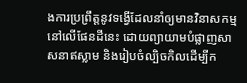ងការប្រព្រឹត្តនូវទង្វើដែលនាំឲ្យមានវិនាសកម្មនៅលើផែនដីនេះ ដោយព្យាយាមបំផ្លាញសាសនាឥស្លាម និងរៀបចំល្បិចកិលដើម្បីក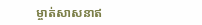ម្ចាត់សាសនាឥ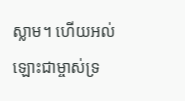ស្លាម។ ហើយអល់ឡោះជាម្ចាស់ទ្រ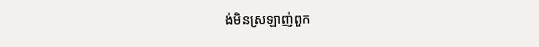ង់មិនស្រឡាញ់ពួក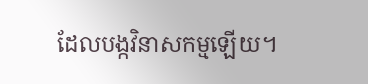ដែលបង្កវិនាសកម្មឡើយ។